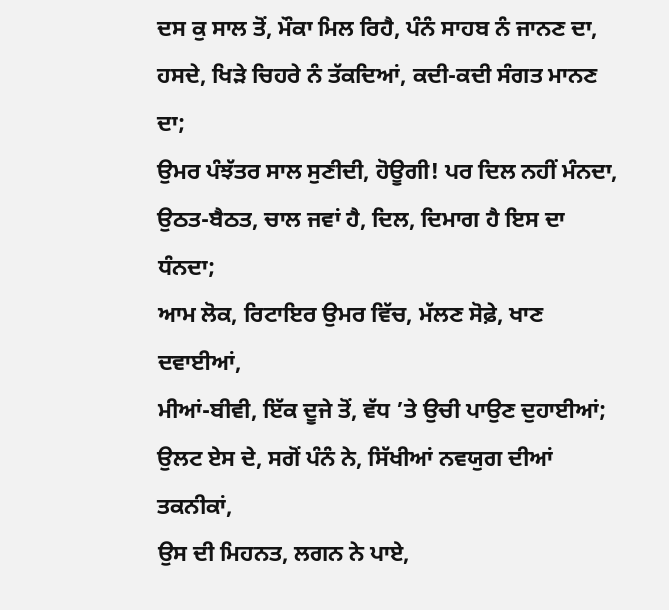ਦਸ ਕੁ ਸਾਲ ਤੋਂ, ਮੌਕਾ ਮਿਲ ਰਿਹੈ, ਪੰਨੰ ਸਾਹਬ ਨੰ ਜਾਨਣ ਦਾ,
ਹਸਦੇ, ਖਿੜੇ ਚਿਹਰੇ ਨੰ ਤੱਕਦਿਆਂ, ਕਦੀ-ਕਦੀ ਸੰਗਤ ਮਾਨਣ ਦਾ;
ਉਮਰ ਪੰਝੱਤਰ ਸਾਲ ਸੁਣੀਦੀ, ਹੋਊਗੀ! ਪਰ ਦਿਲ ਨਹੀਂ ਮੰਨਦਾ,
ਉਠਤ-ਬੈਠਤ, ਚਾਲ ਜਵਾਂ ਹੈ, ਦਿਲ, ਦਿਮਾਗ ਹੈ ਇਸ ਦਾ ਧੰਨਦਾ;
ਆਮ ਲੋਕ, ਰਿਟਾਇਰ ਉਮਰ ਵਿੱਚ, ਮੱਲਣ ਸੋਫ਼ੇ, ਖਾਣ ਦਵਾਈਆਂ,
ਮੀਆਂ-ਬੀਵੀ, ਇੱਕ ਦੂਜੇ ਤੋਂ, ਵੱਧ ’ਤੇ ਉਚੀ ਪਾਉਣ ਦੁਹਾਈਆਂ;
ਉਲਟ ਏਸ ਦੇ, ਸਗੋਂ ਪੰਨੰ ਨੇ, ਸਿੱਖੀਆਂ ਨਵਯੁਗ ਦੀਆਂ ਤਕਨੀਕਾਂ,
ਉਸ ਦੀ ਮਿਹਨਤ, ਲਗਨ ਨੇ ਪਾਏ,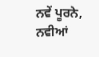ਨਵੇਂ ਪੂਰਨੇ, ਨਵੀਆਂ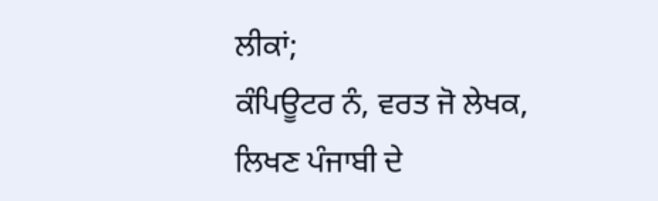ਲੀਕਾਂ;
ਕੰਪਿਊਟਰ ਨੰ, ਵਰਤ ਜੋ ਲੇਖਕ, ਲਿਖਣ ਪੰਜਾਬੀ ਦੇ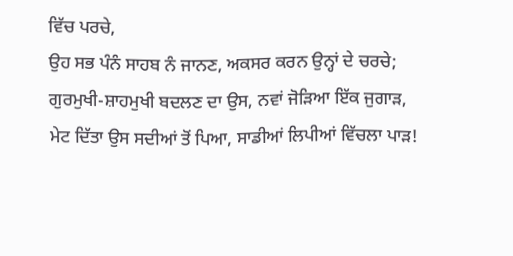ਵਿੱਚ ਪਰਚੇ,
ਉਹ ਸਭ ਪੰਨੰ ਸਾਹਬ ਨੰ ਜਾਨਣ, ਅਕਸਰ ਕਰਨ ਉਨ੍ਹਾਂ ਦੇ ਚਰਚੇ;
ਗੁਰਮੁਖੀ-ਸ਼ਾਹਮੁਖੀ ਬਦਲਣ ਦਾ ਉਸ, ਨਵਾਂ ਜੋੜਿਆ ਇੱਕ ਜੁਗਾੜ,
ਮੇਟ ਦਿੱਤਾ ਉਸ ਸਦੀਆਂ ਤੋਂ ਪਿਆ, ਸਾਡੀਆਂ ਲਿਪੀਆਂ ਵਿੱਚਲਾ ਪਾੜ!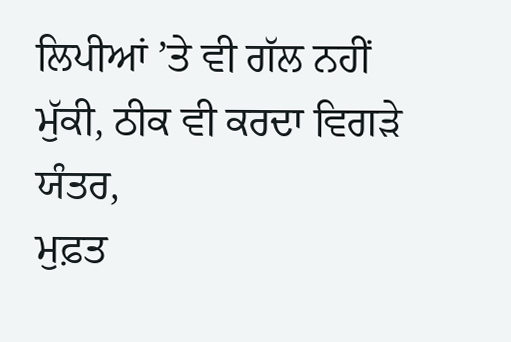ਲਿਪੀਆਂ ’ਤੇ ਵੀ ਗੱਲ ਨਹੀਂ ਮੁੱਕੀ, ਠੀਕ ਵੀ ਕਰਦਾ ਵਿਗੜੇ ਯੰਤਰ,
ਮੁਫ਼ਤ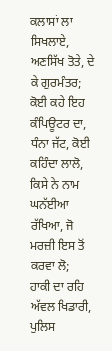ਕਲਾਸਾਂ ਲਾ ਸਿਖਲਾਏ, ਅਣਸਿੱਖ ਤੋਤੇ, ਦੇ ਕੇ ਗੁਰਮੰਤਰ;
ਕੋਈ ਕਹੇ ਇਹ ਕੰਪਿਊਟਰ ਦਾ, ਧੰਨਾ ਜੱਟ, ਕੋਈ ਕਹਿੰਦਾ ਲਾਲੋ,
ਕਿਸੇ ਨੇ ਨਾਮ ਘਨੱਈਆ ਰੱਖਿਆ, ਜੋ ਮਰਜ਼ੀ ਇਸ ਤੋਂ ਕਰਵਾ ਲੋ;
ਹਾਕੀ ਦਾ ਰਹਿ ਅੱਵਲ ਖਿਡਾਰੀ, ਪੁਲਿਸ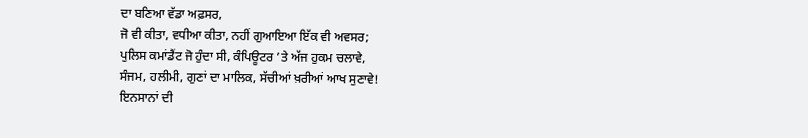ਦਾ ਬਣਿਆ ਵੱਡਾ ਅਫ਼ਸਰ,
ਜੋ ਵੀ ਕੀਤਾ, ਵਧੀਆ ਕੀਤਾ, ਨਹੀਂ ਗੁਆਇਆ ਇੱਕ ਵੀ ਅਵਸਰ;
ਪੁਲਿਸ ਕਮਾਂਡੈਂਟ ਜੋ ਹੁੰਦਾ ਸੀ, ਕੰਪਿਊਟਰ ’ਤੇ ਅੱਜ ਹੁਕਮ ਚਲਾਵੇ,
ਸੰਜਮ, ਹਲੀਮੀ, ਗੁਣਾਂ ਦਾ ਮਾਲਿਕ, ਸੱਚੀਆਂ ਖ਼ਰੀਆਂ ਆਖ ਸੁਣਾਵੇ!
ਇਨਸਾਨਾਂ ਦੀ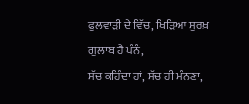ਫੁਲਵਾੜੀ ਦੇ ਵਿੱਚ, ਖਿੜਿਆ ਸੁਰਖ਼ ਗੁਲਾਬ ਹੈ ਪੰਨੰ,
ਸੱਚ ਕਹਿੰਦਾ ਹਾਂ, ਸੱਚ ਹੀ ਮੰਨਣਾ,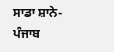ਸਾਡਾ ਸ਼ਾਨੇ-ਪੰਜਾਬ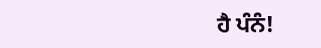ਹੈ ਪੰਨੰ!